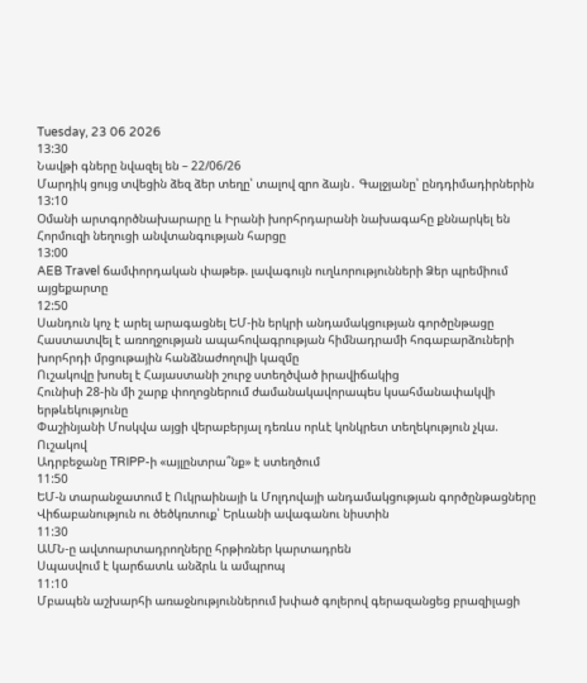Tuesday, 23 06 2026
13:30
Նավթի գները նվազել են – 22/06/26
Մարդիկ ցույց տվեցին ձեզ ձեր տեղը՝ տալով զրո ձայն․ Գալջյանը՝ ընդդիմադիրներին
13:10
Օմանի արտգործնախարարը և Իրանի խորհրդարանի նախագահը քննարկել են Հորմուզի նեղուցի անվտանգության հարցը
13:00
AEB Travel ճամփորդական փաթեթ. լավագույն ուղևորությունների Ձեր պրեմիում այցեքարտը
12:50
Սանդուն կոչ է արել արագացնել ԵՄ-ին երկրի անդամակցության գործընթացը
Հաստատվել է առողջության ապահովագրության հիմնադրամի հոգաբարձուների խորհրդի մրցութային հանձնաժողովի կազմը
Ուշակովը խոսել է Հայաստանի շուրջ ստեղծված իրավիճակից
Հունիսի 28-ին մի շարք փողոցներում ժամանակավորապես կսահմանափակվի երթևեկությունը
Փաշինյանի Մոսկվա այցի վերաբերյալ դեռևս որևէ կոնկրետ տեղեկություն չկա. Ուշակով
Ադրբեջանը TRIPP-ի «այլընտրա՞նք» է ստեղծում
11:50
ԵՄ-ն տարանջատում է Ուկրաինայի և Մոլդովայի անդամակցության գործընթացները
Վիճաբանություն ու ծեծկռտուք՝ Երևանի ավագանու նիստին
11:30
ԱՄՆ-ը ավտոարտադրողները հրթիռներ կարտադրեն
Սպասվում է կարճատև անձրև և ամպրոպ
11:10
Մբապեն աշխարհի առաջնություններում խփած գոլերով գերազանցեց բրազիլացի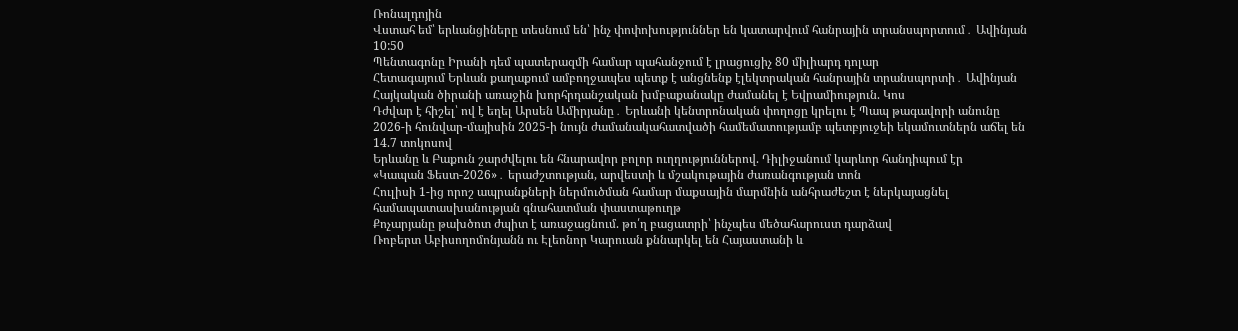Ռոնալդոյին
Վստահ եմ՝ երևանցիները տեսնում են՝ ինչ փոփոխություններ են կատարվում հանրային տրանսպորտում․ Ավինյան
10:50
Պենտագոնը Իրանի դեմ պատերազմի համար պահանջում է լրացուցիչ 80 միլիարդ դոլար
Հետագայում Երևան քաղաքում ամբողջապես պետք է անցնենք էլեկտրական հանրային տրանսպորտի․ Ավինյան
Հայկական ծիրանի առաջին խորհրդանշական խմբաքանակը ժամանել է Եվրամիություն. Կոս
Դժվար է հիշել՝ ով է եղել Արսեն Ամիրյանը․ Երևանի կենտրոնական փողոցը կրելու է Պապ թագավորի անունը
2026-ի հունվար-մայիսին 2025-ի նույն ժամանակահատվածի համեմատությամբ պետբյուջեի եկամուտներն աճել են 14.7 տոկոսով
Երևանը և Բաքուն շարժվելու են հնարավոր բոլոր ուղղություններով. Դիլիջանում կարևոր հանդիպում էր
«Կապան Ֆեստ-2026»․ երաժշտության, արվեստի և մշակութային ժառանգության տոն
Հուլիսի 1-ից որոշ ապրանքների ներմուծման համար մաքսային մարմնին անհրաժեշտ է ներկայացնել համապատասխանության գնահատման փաստաթուղթ
Քոչարյանը թախծոտ ժպիտ է առաջացնում. թո՛ղ բացատրի՝ ինչպես մեծահարուստ դարձավ
Ռոբերտ Աբիսողոմոնյանն ու Էլեոնոր Կարուան քննարկել են Հայաստանի և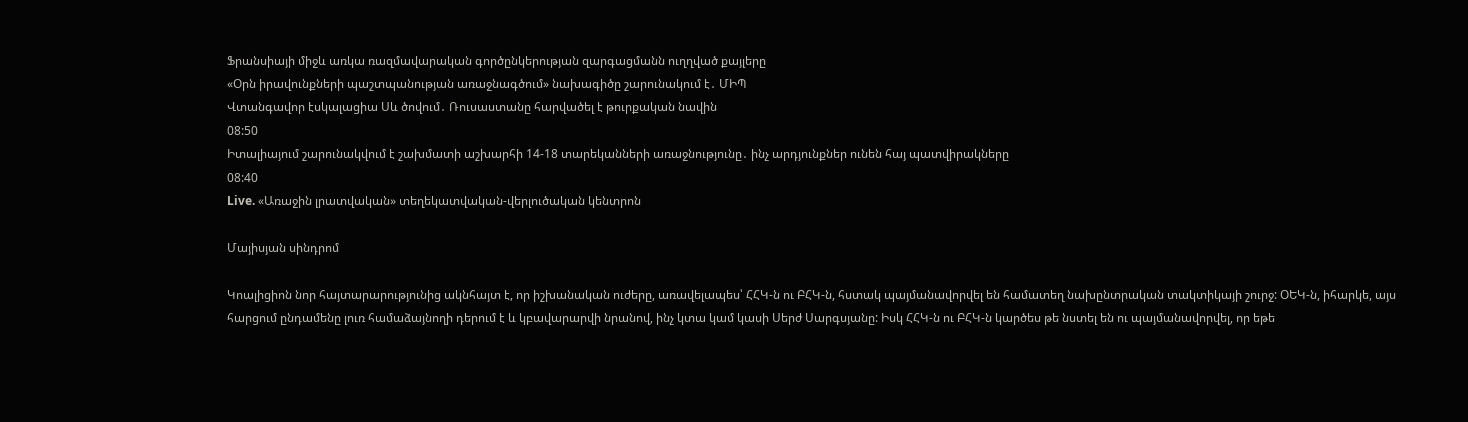Ֆրանսիայի միջև առկա ռազմավարական գործընկերության զարգացմանն ուղղված քայլերը
«Օրն իրավունքների պաշտպանության առաջնագծում» նախագիծը շարունակում է․ ՄԻՊ
Վտանգավոր էսկալացիա Սև ծովում․ Ռուսաստանը հարվածել է թուրքական նավին
08:50
Իտալիայում շարունակվում է շախմատի աշխարհի 14-18 տարեկանների առաջնությունը․ ինչ արդյունքներ ունեն հայ պատվիրակները
08:40
Live. «Առաջին լրատվական» տեղեկատվական-վերլուծական կենտրոն

Մայիսյան սինդրոմ

Կոալիցիոն նոր հայտարարությունից ակնհայտ է, որ իշխանական ուժերը, առավելապես՝ ՀՀԿ-ն ու ԲՀԿ-ն, հստակ պայմանավորվել են համատեղ նախընտրական տակտիկայի շուրջ: ՕԵԿ-ն, իհարկե, այս հարցում ընդամենը լուռ համաձայնողի դերում է և կբավարարվի նրանով, ինչ կտա կամ կասի Սերժ Սարգսյանը: Իսկ ՀՀԿ-ն ու ԲՀԿ-ն կարծես թե նստել են ու պայմանավորվել, որ եթե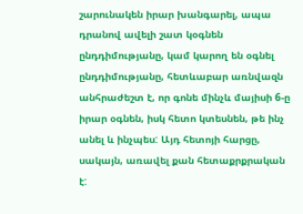շարունակեն իրար խանգարել, ապա դրանով ավելի շատ կօգնեն ընդդիմությանը, կամ կարող են օգնել ընդդիմությանը, հետևաբար առնվազն անհրաժեշտ է, որ գոնե մինչև մայիսի 6-ը իրար օգնեն, իսկ հետո կտեսնեն, թե ինչ անել և ինչպես: Այդ հետոյի հարցը, սակայն, առավել քան հետաքրքրական է: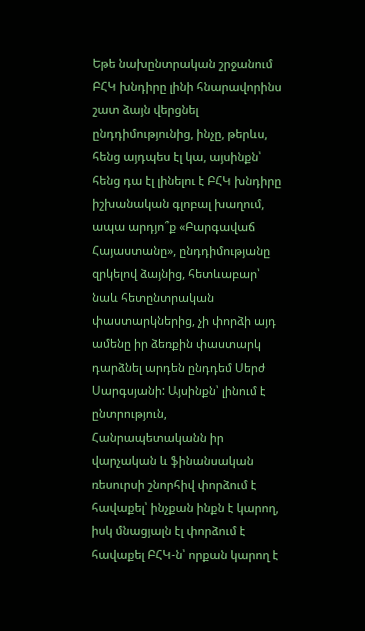Եթե նախընտրական շրջանում ԲՀԿ խնդիրը լինի հնարավորինս շատ ձայն վերցնել ընդդիմությունից, ինչը, թերևս, հենց այդպես էլ կա, այսինքն՝ հենց դա էլ լինելու է ԲՀԿ խնդիրը իշխանական գլոբալ խաղում, ապա արդյո՞ք «Բարգավաճ Հայաստանը», ընդդիմությանը զրկելով ձայնից, հետևաբար՝ նաև հետընտրական փաստարկներից, չի փորձի այդ ամենը իր ձեռքին փաստարկ դարձնել արդեն ընդդեմ Սերժ Սարգսյանի: Այսինքն՝ լինում է ընտրություն, Հանրապետականն իր վարչական և ֆինանսական ռեսուրսի շնորհիվ փորձում է հավաքել՝ ինչքան ինքն է կարող, իսկ մնացյալն էլ փորձում է հավաքել ԲՀԿ-ն՝ որքան կարող է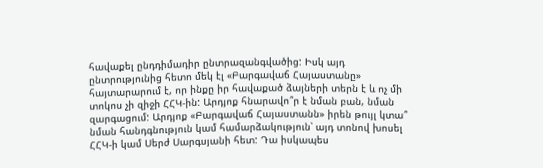հավաքել ընդդիմադիր ընտրազանգվածից: Իսկ այդ ընտրությունից հետո մեկ էլ «Բարգավաճ Հայաստանը» հայտարարում է, որ ինքը իր հավաքած ձայների տերն է և ոչ մի տոկոս չի զիջի ՀՀԿ-ին: Արդյոք հնարավո՞ր է նման բան, նման զարգացում: Արդյոք «Բարգավաճ Հայաստանն» իրեն թույլ կտա՞ նման հանդգնություն կամ համարձակություն՝ այդ տոնով խոսել ՀՀԿ-ի կամ Սերժ Սարգսյանի հետ: Դա իսկապես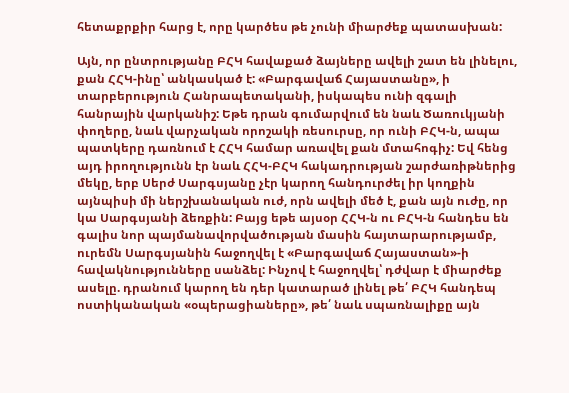հետաքրքիր հարց է, որը կարծես թե չունի միարժեք պատասխան:

Այն, որ ընտրությանը ԲՀԿ հավաքած ձայները ավելի շատ են լինելու, քան ՀՀԿ-ինը՝ անկասկած է: «Բարգավաճ Հայաստանը», ի տարբերություն Հանրապետականի, իսկապես ունի զգալի հանրային վարկանիշ: Եթե դրան գումարվում են նաև Ծառուկյանի փողերը, նաև վարչական որոշակի ռեսուրսը, որ ունի ԲՀԿ-ն, ապա պատկերը դառնում է ՀՀԿ համար առավել քան մտահոգիչ: Եվ հենց այդ իրողությունն էր նաև ՀՀԿ-ԲՀԿ հակադրության շարժառիթներից մեկը, երբ Սերժ Սարգսյանը չէր կարող հանդուրժել իր կողքին այնպիսի մի ներշխանական ուժ, որն ավելի մեծ է, քան այն ուժը, որ կա Սարգսյանի ձեռքին: Բայց եթե այսօր ՀՀԿ-ն ու ԲՀԿ-ն հանդես են գալիս նոր պայմանավորվածության մասին հայտարարությամբ, ուրեմն Սարգսյանին հաջողվել է «Բարգավաճ Հայաստան»-ի հավակնությունները սանձել: Ինչով է հաջողվել՝ դժվար է միարժեք ասելը. դրանում կարող են դեր կատարած լինել թե՛ ԲՀԿ հանդեպ ոստիկանական «օպերացիաները», թե՛ նաև սպառնալիքը այն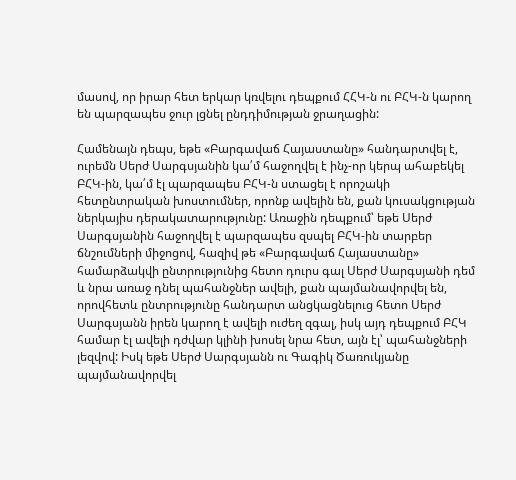մասով, որ իրար հետ երկար կռվելու դեպքում ՀՀԿ-ն ու ԲՀԿ-ն կարող են պարզապես ջուր լցնել ընդդիմության ջրաղացին:

Համենայն դեպս, եթե «Բարգավաճ Հայաստանը» հանդարտվել է, ուրեմն Սերժ Սարգսյանին կա՛մ հաջողվել է ինչ-որ կերպ ահաբեկել ԲՀԿ-ին, կա՛մ էլ պարզապես ԲՀԿ-ն ստացել է որոշակի հետընտրական խոստումներ, որոնք ավելին են, քան կուսակցության ներկայիս դերակատարությունը: Առաջին դեպքում՝ եթե Սերժ Սարգսյանին հաջողվել է պարզապես զսպել ԲՀԿ-ին տարբեր ճնշումների միջոցով, հազիվ թե «Բարգավաճ Հայաստանը» համարձակվի ընտրությունից հետո դուրս գալ Սերժ Սարգսյանի դեմ և նրա առաջ դնել պահանջներ ավելի, քան պայմանավորվել են, որովհետև ընտրությունը հանդարտ անցկացնելուց հետո Սերժ Սարգսյանն իրեն կարող է ավելի ուժեղ զգալ, իսկ այդ դեպքում ԲՀԿ համար էլ ավելի դժվար կլինի խոսել նրա հետ, այն էլ՝ պահանջների լեզվով: Իսկ եթե Սերժ Սարգսյանն ու Գագիկ Ծառուկյանը պայմանավորվել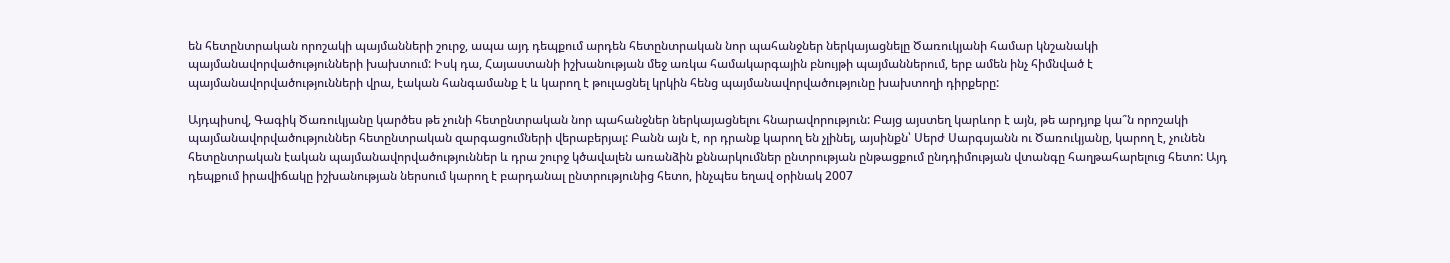են հետընտրական որոշակի պայմանների շուրջ, ապա այդ դեպքում արդեն հետընտրական նոր պահանջներ ներկայացնելը Ծառուկյանի համար կնշանակի պայմանավորվածությունների խախտում: Իսկ դա, Հայաստանի իշխանության մեջ առկա համակարգային բնույթի պայմաններում, երբ ամեն ինչ հիմնված է պայմանավորվածությունների վրա, էական հանգամանք է և կարող է թուլացնել կրկին հենց պայմանավորվածությունը խախտողի դիրքերը:

Այդպիսով, Գագիկ Ծառուկյանը կարծես թե չունի հետընտրական նոր պահանջներ ներկայացնելու հնարավորություն: Բայց այստեղ կարևոր է այն, թե արդյոք կա՞ն որոշակի պայմանավորվածություններ հետընտրական զարգացումների վերաբերյալ: Բանն այն է, որ դրանք կարող են չլինել, այսինքն՝ Սերժ Սարգսյանն ու Ծառուկյանը, կարող է, չունեն հետընտրական էական պայմանավորվածություններ և դրա շուրջ կծավալեն առանձին քննարկումներ ընտրության ընթացքում ընդդիմության վտանգը հաղթահարելուց հետո: Այդ դեպքում իրավիճակը իշխանության ներսում կարող է բարդանալ ընտրությունից հետո, ինչպես եղավ օրինակ 2007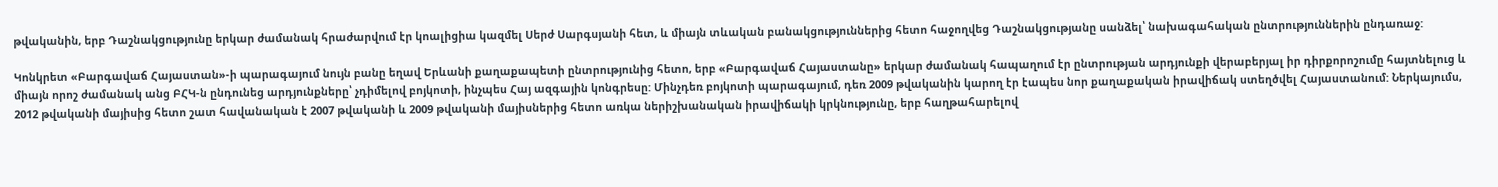թվականին, երբ Դաշնակցությունը երկար ժամանակ հրաժարվում էր կոալիցիա կազմել Սերժ Սարգսյանի հետ, և միայն տևական բանակցություններից հետո հաջողվեց Դաշնակցությանը սանձել՝ նախագահական ընտրություններին ընդառաջ:

Կոնկրետ «Բարգավաճ Հայաստան»-ի պարագայում նույն բանը եղավ Երևանի քաղաքապետի ընտրությունից հետո, երբ «Բարգավաճ Հայաստանը» երկար ժամանակ հապաղում էր ընտրության արդյունքի վերաբերյալ իր դիրքորոշումը հայտնելուց և միայն որոշ ժամանակ անց ԲՀԿ-ն ընդունեց արդյունքները՝ չդիմելով բոյկոտի, ինչպես Հայ ազգային կոնգրեսը: Մինչդեռ բոյկոտի պարագայում, դեռ 2009 թվականին կարող էր էապես նոր քաղաքական իրավիճակ ստեղծվել Հայաստանում: Ներկայումս, 2012 թվականի մայիսից հետո շատ հավանական է 2007 թվականի և 2009 թվականի մայիսներից հետո առկա ներիշխանական իրավիճակի կրկնությունը, երբ հաղթահարելով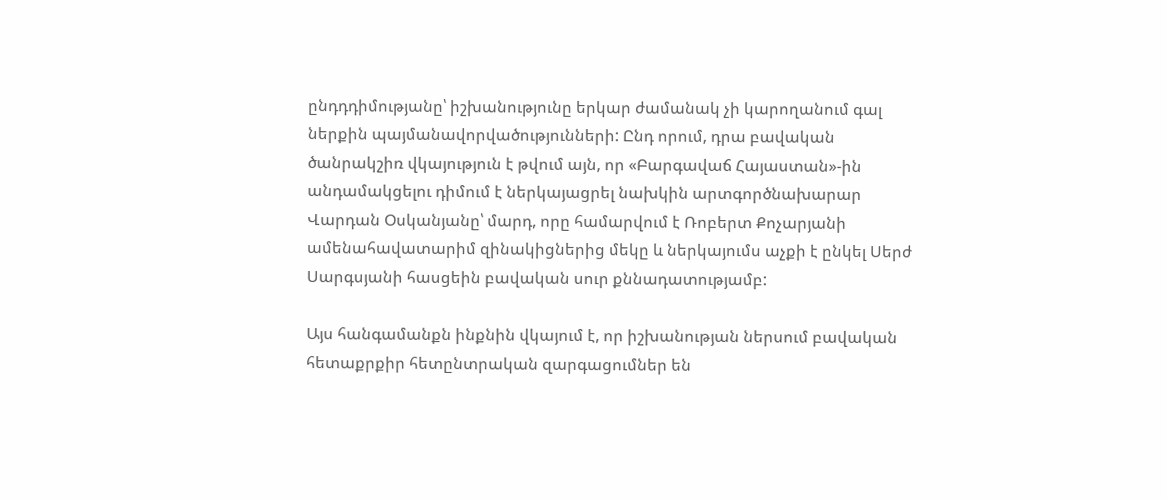ընդդդիմությանը՝ իշխանությունը երկար ժամանակ չի կարողանում գալ ներքին պայմանավորվածությունների: Ընդ որում, դրա բավական ծանրակշիռ վկայություն է թվում այն, որ «Բարգավաճ Հայաստան»-ին անդամակցելու դիմում է ներկայացրել նախկին արտգործնախարար Վարդան Օսկանյանը՝ մարդ, որը համարվում է Ռոբերտ Քոչարյանի ամենահավատարիմ զինակիցներից մեկը և ներկայումս աչքի է ընկել Սերժ Սարգսյանի հասցեին բավական սուր քննադատությամբ:

Այս հանգամանքն ինքնին վկայում է, որ իշխանության ներսում բավական հետաքրքիր հետընտրական զարգացումներ են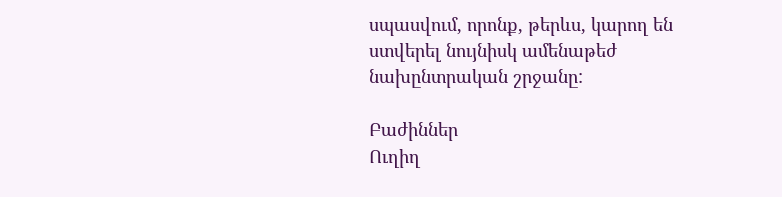սպասվում, որոնք, թերևս, կարող են ստվերել նույնիսկ ամենաթեժ նախընտրական շրջանը:

Բաժիններ
Ուղիղ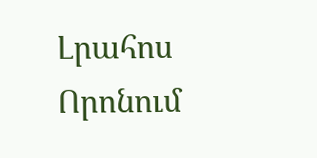Լրահոս
Որոնում